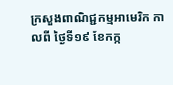ក្រសួងពាណិជ្ជកម្មអាមេរិក កាលពី ថ្ងៃទី១៩ ខែកក្ក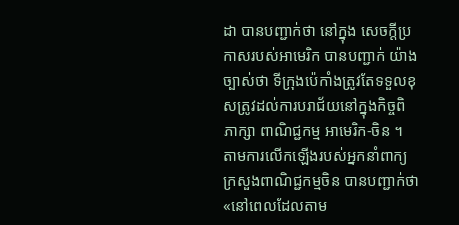ដា បានបញ្ជាក់ថា នៅក្នុង សេចក្តីប្រកាសរបស់អាមេរិក បានបញ្ជាក់ យ៉ាងច្បាស់ថា ទីក្រុងប៉េកាំងត្រូវតែទទួលខុសត្រូវដល់ការបរាជ័យនៅក្នុងកិច្ចពិភាក្សា ពាណិជ្ជកម្ម អាមេរិក-ចិន ។
តាមការលើកឡើងរបស់អ្នកនាំពាក្យក្រសួងពាណិជ្ជកម្មចិន បានបញ្ជាក់ថា «នៅពេលដែលតាម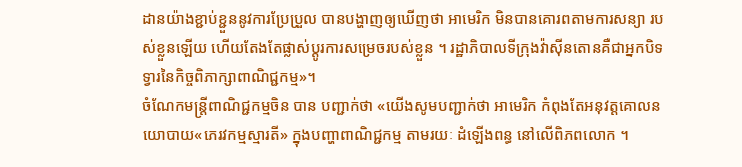ដានយ៉ាងខ្ជាប់ខ្ជួននូវការប្រែប្រួល បានបង្ហាញឲ្យឃើញថា អាមេរិក មិនបានគោរពតាមការសន្យា របស់ខ្លួនឡើយ ហើយតែងតែផ្លាស់ប្តូរការសម្រេចរបស់ខ្លួន ។ រដ្ឋាភិបាលទីក្រុងវ៉ាស៊ីនតោនគឺជាអ្នកបិទទ្វារនៃកិច្ចពិភាក្សាពាណិជ្ជកម្ម»។
ចំណែកមន្ត្រីពាណិជ្ជកម្មចិន បាន បញ្ជាក់ថា «យើងសូមបញ្ជាក់ថា អាមេរិក កំពុងតែអនុវត្តគោលនយោបាយ«ភេរវកម្មស្មារតី» ក្នុងបញ្ហាពាណិជ្ជកម្ម តាមរយៈ ដំឡើងពន្ធ នៅលើពិភពលោក ។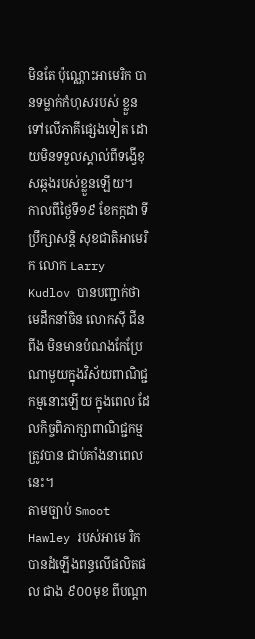មិនតែ ប៉ុណ្ណោះអាមេរិក បានទម្លាក់កំហុសរបស់ ខ្លួនទៅលើភាគីផ្សេងទៀត ដោយមិនទទួលស្គាល់ពីទង្វើខុសឆ្កងរបស់ខ្លួនឡើយ។
កាលពីថ្ងៃទី១៩ ខែកក្កដា ទីប្រឹក្សាសន្តិ សុខជាតិអាមេរិក លោក Larry Kudlov បានបញ្ជាក់ថា មេដឹកនាំចិន លោកស៊ី ជីនពីង មិនមានបំណងកែប្រែណាមួយក្នុងវិស័យពាណិជ្ជកម្មនោះឡើយ ក្នុងពេល ដែលកិច្ចពិភាក្សាពាណិជ្ជកម្ម ត្រូវបាន ជាប់គាំងនាពេលនេះ។
តាមច្បាប់ Smoot Hawley របស់អាមេ រិកបានដំឡើងពន្ធលើផលិតផល ជាង ៩០០មុខ ពីបណ្តា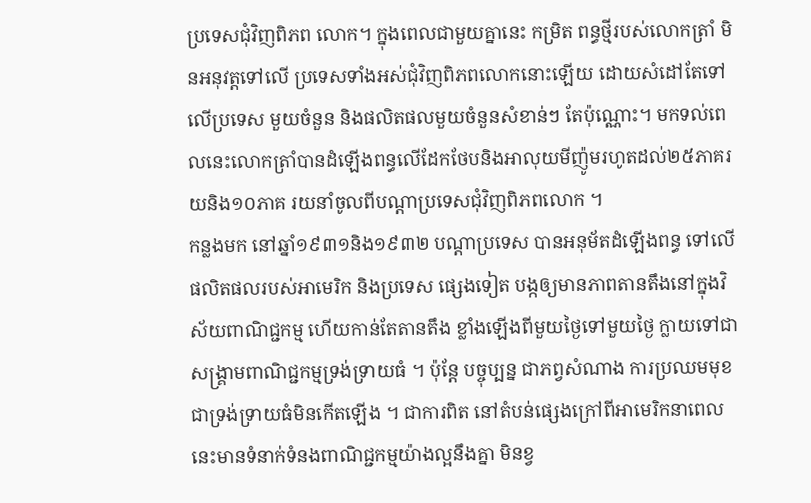ប្រទេសជុំវិញពិភព លោក។ ក្នុងពេលជាមួយគ្នានេះ កម្រិត ពន្ធថ្មីរបស់លោកត្រាំ មិនអនុវត្តទៅលើ ប្រទេសទាំងអស់ជុំវិញពិភពលោកនោះឡើយ ដោយសំដៅតែទៅលើប្រទេស មួយចំនួន និងផលិតផលមួយចំនួនសំខាន់ៗ តែប៉ុណ្ណោះ។ មកទល់ពេលនេះលោកត្រាំបានដំឡើងពន្ធលើដែកថែបនិងអាលុយមីញ៉ូមរហូតដល់២៥ភាគរយនិង១០ភាគ រយនាំចូលពីបណ្តាប្រទេសជុំវិញពិភពលោក ។
កន្លងមក នៅឆ្នាំ១៩៣១និង១៩៣២ បណ្តាប្រទេស បានអនុម័តដំឡើងពន្ធ ទៅលើផលិតផលរបស់អាមេរិក និងប្រទេស ផ្សេងទៀត បង្កឲ្យមានភាពតានតឹងនៅក្នុងវិស័យពាណិជ្ជកម្ម ហើយកាន់តែតានតឹង ខ្លាំងឡើងពីមួយថ្ងៃទៅមួយថ្ងៃ ក្លាយទៅជាសង្គ្រាមពាណិជ្ជកម្មទ្រង់ទ្រាយធំ ។ ប៉ុន្តែ បច្ចុប្បន្ន ជាភព្វសំណាង ការប្រឈមមុខជាទ្រង់ទ្រាយធំមិនកើតឡើង ។ ជាការពិត នៅតំបន់ផ្សេងក្រៅពីអាមេរិកនាពេលនេះមានទំនាក់ទំនងពាណិជ្ជកម្មយ៉ាងល្អនឹងគ្នា មិនខ្វ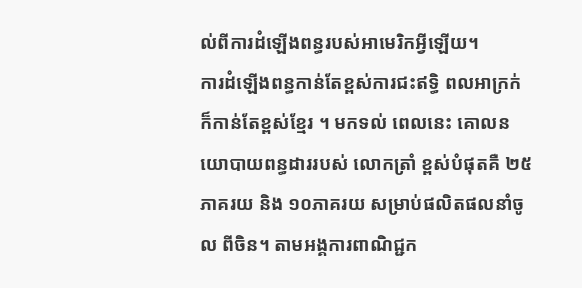ល់ពីការដំឡើងពន្ធរបស់អាមេរិកអ្វីឡើយ។
ការដំឡើងពន្ធកាន់តែខ្ពស់ការជះឥទ្ធិ ពលអាក្រក់ ក៏កាន់តែខ្ពស់ខ្មែរ ។ មកទល់ ពេលនេះ គោលនយោបាយពន្ធដាររបស់ លោកត្រាំ ខ្ពស់បំផុតគឺ ២៥ភាគរយ និង ១០ភាគរយ សម្រាប់ផលិតផលនាំចូល ពីចិន។ តាមអង្គការពាណិជ្ជក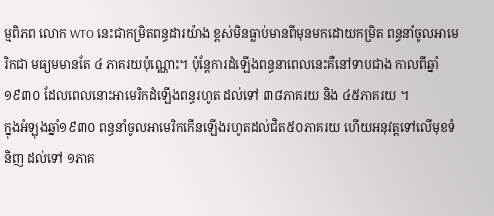ម្មពិភព លោក WTO នេះជាកម្រិតពន្ធដារយ៉ាង ខ្ពស់មិនធ្លាប់មានពីមុនមកដោយកម្រិត ពន្ធនាំចូលអាមេរិកជា មធ្យមមានតែ ៤ ភាគរយប៉ុណ្ណោះ។ ប៉ុន្តែការដំឡើងពន្ធនាពេលនេះគឺនៅទាបជាង កាលពីឆ្នាំ១៩៣០ ដែលពេលនោះអាមេរិកដំឡើងពន្ធរហូត ដល់ទៅ ៣៨ភាគរយ និង ៤៥ភាគរយ ។
ក្នុងអំឡុងឆ្នាំ១៩៣០ ពន្ធនាំចូលអាមេរិកកើនឡើងរហូតដល់ជិត៥០ភាគរយ ហើយអនុវត្តទៅលើមុខទំនិញ ដល់ទៅ ១ភាគ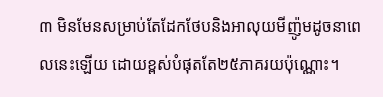៣ មិនមែនសម្រាប់តែដែកថែបនិងអាលុយមីញ៉ូមដូចនាពេលនេះឡើយ ដោយខ្ពស់បំផុតតែ២៥ភាគរយប៉ុណ្ណោះ។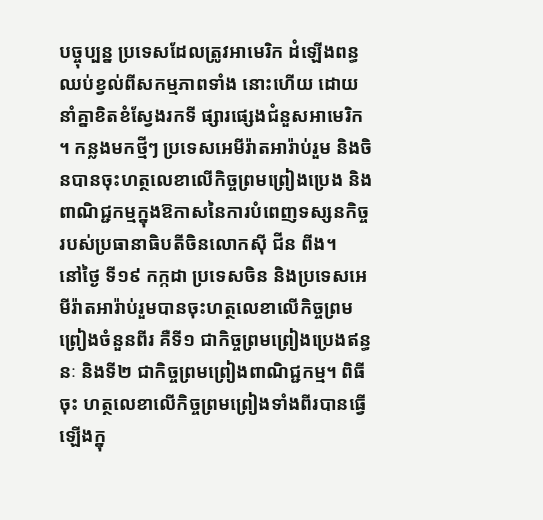បច្ចុប្បន្ន ប្រទេសដែលត្រូវអាមេរិក ដំឡើងពន្ធ ឈប់ខ្វល់ពីសកម្មភាពទាំង នោះហើយ ដោយនាំគ្នាខិតខំស្វែងរកទី ផ្សារផ្សេងជំនួសអាមេរិក ។ កន្លងមកថ្មីៗ ប្រទេសអេមីរ៉ាតអារ៉ាប់រួម និងចិនបានចុះហត្ថលេខាលើកិច្ចព្រមព្រៀងប្រេង និង ពាណិជ្ជកម្មក្នុងឱកាសនៃការបំពេញទស្សនកិច្ចរបស់ប្រធានាធិបតីចិនលោកស៊ី ជីន ពីង។
នៅថ្ងៃ ទី១៩ កក្កដា ប្រទេសចិន និងប្រទេសអេមីរ៉ាតអារ៉ាប់រួមបានចុះហត្ថលេខាលើកិច្ចព្រមព្រៀងចំនួនពីរ គឺទី១ ជាកិច្ចព្រមព្រៀងប្រេងឥន្ធនៈ និងទី២ ជាកិច្ចព្រមព្រៀងពាណិជ្ជកម្ម។ ពិធីចុះ ហត្ថលេខាលើកិច្ចព្រមព្រៀងទាំងពីរបានធ្វើឡើងក្នុ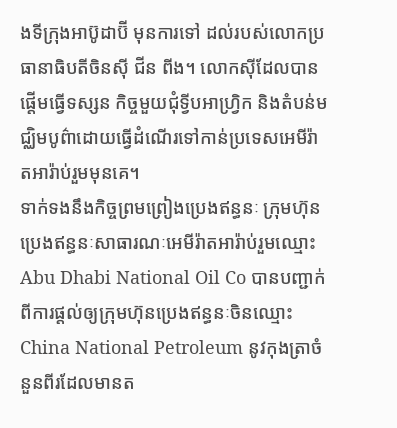ងទីក្រុងអាប៊ូដាប៊ី មុនការទៅ ដល់របស់លោកប្រធានាធិបតីចិនស៊ី ជីន ពីង។ លោកស៊ីដែលបានផ្តើមធ្វើទស្សន កិច្ចមួយជុំទ្វីបអាហ្រ្វិក និងតំបន់មជ្ឈិមបូព៌ាដោយធ្វើដំណើរទៅកាន់ប្រទេសអេមីរ៉ាតអារ៉ាប់រួមមុនគេ។
ទាក់ទងនឹងកិច្ចព្រមព្រៀងប្រេងឥន្ធនៈ ក្រុមហ៊ុនប្រេងឥន្ធនៈសាធារណៈអេមីរ៉ាតអារ៉ាប់រួមឈ្មោះ Abu Dhabi National Oil Co បានបញ្ជាក់ពីការផ្តល់ឲ្យក្រុមហ៊ុនប្រេងឥន្ធនៈចិនឈ្មោះ China National Petroleum នូវកុងត្រាចំនួនពីរដែលមានត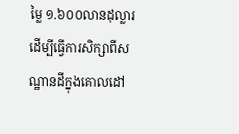ម្លៃ ១.៦០០លានដុល្លារដើម្បីធ្វើការសិក្សាពីសណ្ឋានដីក្នុងគោលដៅ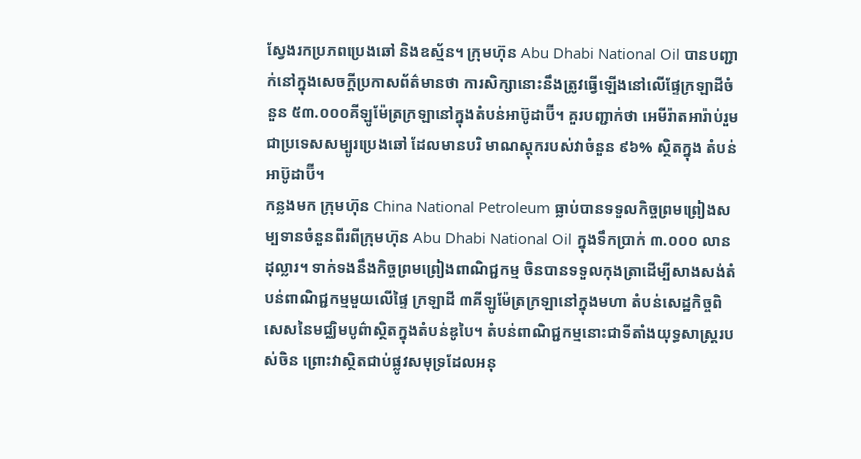ស្វែងរកប្រភពប្រេងឆៅ និងឧស្ម័ន។ ក្រុមហ៊ុន Abu Dhabi National Oil បានបញ្ជាក់នៅក្នុងសេចក្តីប្រកាសព័ត៌មានថា ការសិក្សានោះនឹងត្រូវធ្វើឡើងនៅលើផ្ទែក្រឡាដីចំនួន ៥៣.០០០គីឡូម៉ែត្រក្រឡានៅក្នុងតំបន់អាប៊ូដាប៊ី។ គួរបញ្ជាក់ថា អេមីរ៉ាតអារ៉ាប់រួមជាប្រទេសសម្បូរប្រេងឆៅ ដែលមានបរិ មាណស្តុករបស់វាចំនួន ៩៦% ស្ថិតក្នុង តំបន់អាប៊ូដាប៊ី។
កន្លងមក ក្រុមហ៊ុន China National Petroleum ធ្លាប់បានទទួលកិច្ចព្រមព្រៀងសម្បទានចំនួនពីរពីក្រុមហ៊ុន Abu Dhabi National Oil ក្នុងទឹកប្រាក់ ៣.០០០ លានដុល្លារ។ ទាក់ទងនឹងកិច្ចព្រមព្រៀងពាណិជ្ជកម្ម ចិនបានទទួលកុងត្រាដើម្បីសាងសង់តំបន់ពាណិជ្ជកម្មមួយលើផ្ទៃ ក្រឡាដី ៣គីឡូម៉ែត្រក្រឡានៅក្នុងមហា តំបន់សេដ្ឋកិច្ចពិសេសនៃមជ្ឈិមបូព៌ាស្ថិតក្នុងតំបន់ឌូបៃ។ តំបន់ពាណិជ្ជកម្មនោះជាទីតាំងយុទ្ធសាស្រ្តរបស់ចិន ព្រោះវាស្ថិតជាប់ផ្លូវសមុទ្រដែលអនុ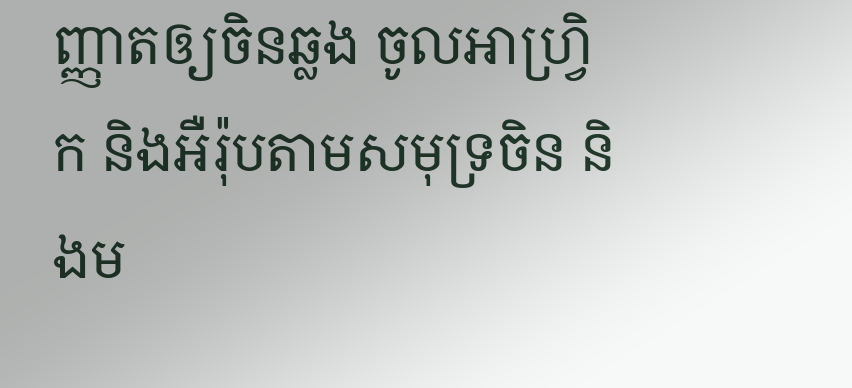ញ្ញាតឲ្យចិនឆ្លង ចូលអាហ្រ្វិក និងអឺរ៉ុបតាមសមុទ្រចិន និងម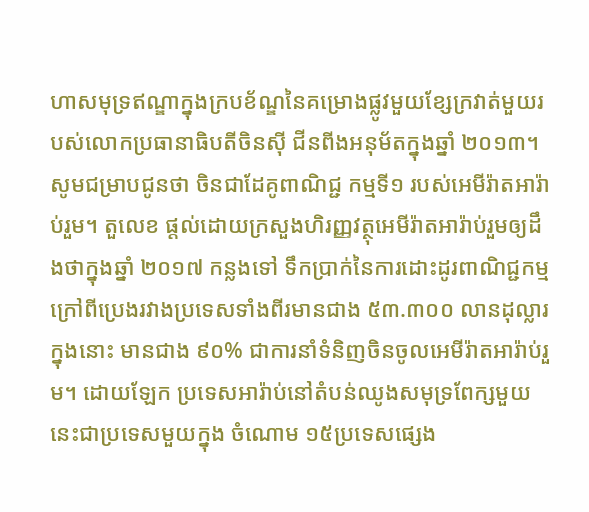ហាសមុទ្រឥណ្ឌាក្នុងក្របខ័ណ្ឌនៃគម្រោងផ្លូវមួយខ្សែក្រវាត់មួយរបស់លោកប្រធានាធិបតីចិនស៊ី ជីនពីងអនុម័តក្នុងឆ្នាំ ២០១៣។
សូមជម្រាបជូនថា ចិនជាដែគូពាណិជ្ជ កម្មទី១ របស់អេមីរ៉ាតអារ៉ាប់រួម។ តួលេខ ផ្តល់ដោយក្រសួងហិរញ្ញវត្ថុអេមីរ៉ាតអារ៉ាប់រួមឲ្យដឹងថាក្នុងឆ្នាំ ២០១៧ កន្លងទៅ ទឹកប្រាក់នៃការដោះដូរពាណិជ្ជកម្មក្រៅពីប្រេងរវាងប្រទេសទាំងពីរមានជាង ៥៣.៣០០ លានដុល្លារក្នុងនោះ មានជាង ៩០% ជាការនាំទំនិញចិនចូលអេមីរ៉ាតអារ៉ាប់រួម។ ដោយឡែក ប្រទេសអារ៉ាប់នៅតំបន់ឈូងសមុទ្រពែក្សមួយនេះជាប្រទេសមួយក្នុង ចំណោម ១៥ប្រទេសផ្សេង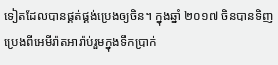ទៀតដែលបានផ្គត់ផ្គង់ប្រេងឲ្យចិន។ ក្នុងឆ្នាំ ២០១៧ ចិនបានទិញប្រេងពីអេមីរ៉ាតអារ៉ាប់រួមក្នុងទឹកប្រាក់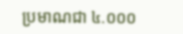ប្រមាណជា ៤.០០០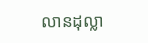លានដុល្លា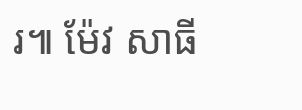រ៕ ម៉ែវ សាធី